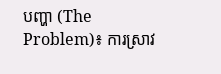បញ្ហា (The Problem)៖ ការស្រាវ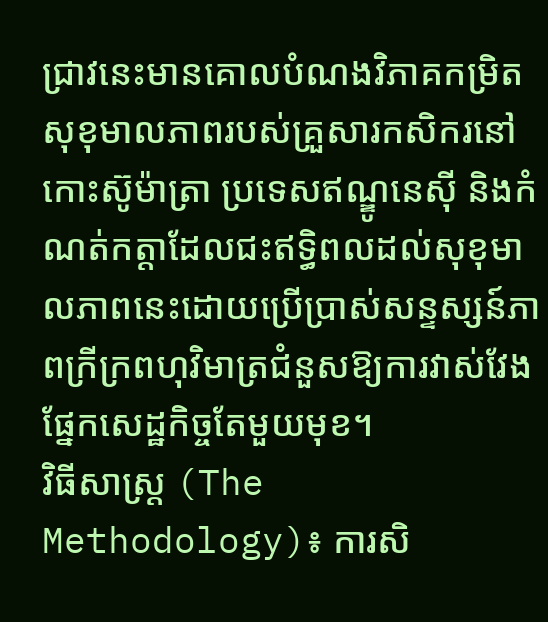ជ្រាវនេះមានគោលបំណងវិភាគកម្រិតសុខុមាលភាពរបស់គ្រួសារកសិករនៅកោះស៊ូម៉ាត្រា ប្រទេសឥណ្ឌូនេស៊ី និងកំណត់កត្តាដែលជះឥទ្ធិពលដល់សុខុមាលភាពនេះដោយប្រើប្រាស់សន្ទស្សន៍ភាពក្រីក្រពហុវិមាត្រជំនួសឱ្យការវាស់វែងផ្នែកសេដ្ឋកិច្ចតែមួយមុខ។
វិធីសាស្ត្រ (The Methodology)៖ ការសិ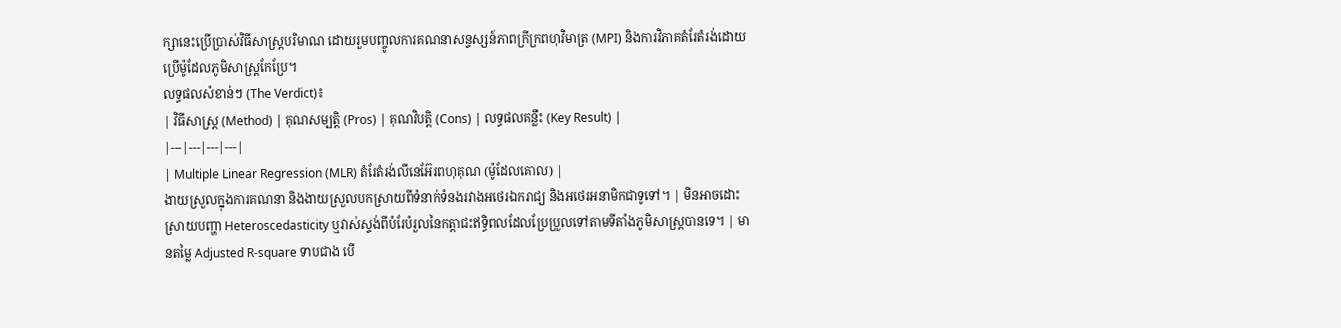ក្សានេះប្រើប្រាស់វិធីសាស្ត្របរិមាណ ដោយរួមបញ្ចូលការគណនាសន្ទស្សន៍ភាពក្រីក្រពហុវិមាត្រ (MPI) និងការវិភាគតំរែតំរង់ដោយប្រើម៉ូដែលភូមិសាស្ត្រកែប្រែ។
លទ្ធផលសំខាន់ៗ (The Verdict)៖
| វិធីសាស្ត្រ (Method) | គុណសម្បត្តិ (Pros) | គុណវិបត្តិ (Cons) | លទ្ធផលគន្លឹះ (Key Result) |
|---|---|---|---|
| Multiple Linear Regression (MLR) តំរែតំរង់លីនេអ៊ែរពហុគុណ (ម៉ូដែលគោល) |
ងាយស្រួលក្នុងការគណនា និងងាយស្រួលបកស្រាយពីទំនាក់ទំនងរវាងអថេរឯករាជ្យ និងអថេរអនាមិកជាទូទៅ។ | មិនអាចដោះស្រាយបញ្ហា Heteroscedasticity ឬវាស់ស្ទង់ពីបំរែបំរួលនៃកត្តាជះឥទ្ធិពលដែលប្រែប្រួលទៅតាមទីតាំងភូមិសាស្ត្របានទេ។ | មានតម្លៃ Adjusted R-square ទាបជាង បើ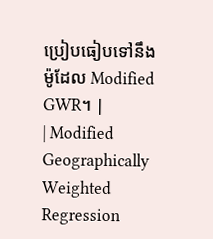ប្រៀបធៀបទៅនឹងម៉ូដែល Modified GWR។ |
| Modified Geographically Weighted Regression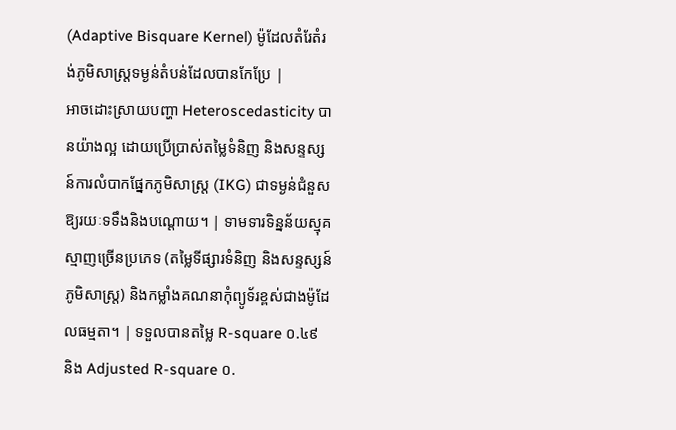(Adaptive Bisquare Kernel) ម៉ូដែលតំរែតំរង់ភូមិសាស្ត្រទម្ងន់តំបន់ដែលបានកែប្រែ |
អាចដោះស្រាយបញ្ហា Heteroscedasticity បានយ៉ាងល្អ ដោយប្រើប្រាស់តម្លៃទំនិញ និងសន្ទស្សន៍ការលំបាកផ្នែកភូមិសាស្ត្រ (IKG) ជាទម្ងន់ជំនួសឱ្យរយៈទទឹងនិងបណ្តោយ។ | ទាមទារទិន្នន័យស្មុគស្មាញច្រើនប្រភេទ (តម្លៃទីផ្សារទំនិញ និងសន្ទស្សន៍ភូមិសាស្ត្រ) និងកម្លាំងគណនាកុំព្យូទ័រខ្ពស់ជាងម៉ូដែលធម្មតា។ | ទទួលបានតម្លៃ R-square ០.៤៩ និង Adjusted R-square ០.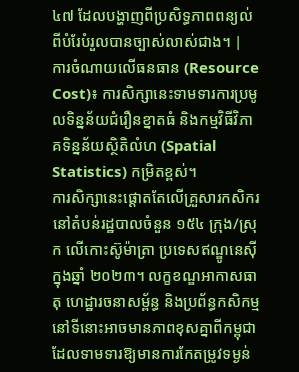៤៧ ដែលបង្ហាញពីប្រសិទ្ធភាពពន្យល់ពីបំរែបំរួលបានច្បាស់លាស់ជាង។ |
ការចំណាយលើធនធាន (Resource Cost)៖ ការសិក្សានេះទាមទារការប្រមូលទិន្នន័យជំរឿនខ្នាតធំ និងកម្មវិធីវិភាគទិន្នន័យស្ថិតិលំហ (Spatial Statistics) កម្រិតខ្ពស់។
ការសិក្សានេះផ្តោតតែលើគ្រួសារកសិករនៅតំបន់រដ្ឋបាលចំនួន ១៥៤ ក្រុង/ស្រុក លើកោះស៊ូម៉ាត្រា ប្រទេសឥណ្ឌូនេស៊ី ក្នុងឆ្នាំ ២០២៣។ លក្ខខណ្ឌអាកាសធាតុ ហេដ្ឋារចនាសម្ព័ន្ធ និងប្រព័ន្ធកសិកម្មនៅទីនោះអាចមានភាពខុសគ្នាពីកម្ពុជា ដែលទាមទារឱ្យមានការកែតម្រូវទម្ងន់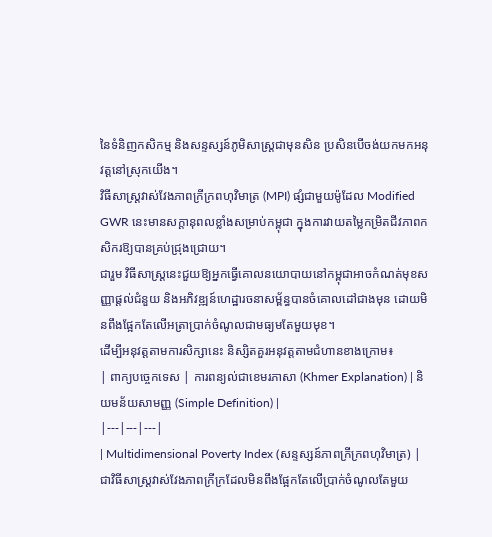នៃទំនិញកសិកម្ម និងសន្ទស្សន៍ភូមិសាស្ត្រជាមុនសិន ប្រសិនបើចង់យកមកអនុវត្តនៅស្រុកយើង។
វិធីសាស្ត្រវាស់វែងភាពក្រីក្រពហុវិមាត្រ (MPI) ផ្សំជាមួយម៉ូដែល Modified GWR នេះមានសក្តានុពលខ្លាំងសម្រាប់កម្ពុជា ក្នុងការវាយតម្លៃកម្រិតជីវភាពកសិករឱ្យបានគ្រប់ជ្រុងជ្រោយ។
ជារួម វិធីសាស្ត្រនេះជួយឱ្យអ្នកធ្វើគោលនយោបាយនៅកម្ពុជាអាចកំណត់មុខសញ្ញាផ្តល់ជំនួយ និងអភិវឌ្ឍន៍ហេដ្ឋារចនាសម្ព័ន្ធបានចំគោលដៅជាងមុន ដោយមិនពឹងផ្អែកតែលើអត្រាប្រាក់ចំណូលជាមធ្យមតែមួយមុខ។
ដើម្បីអនុវត្តតាមការសិក្សានេះ និស្សិតគួរអនុវត្តតាមជំហានខាងក្រោម៖
| ពាក្យបច្ចេកទេស | ការពន្យល់ជាខេមរភាសា (Khmer Explanation) | និយមន័យសាមញ្ញ (Simple Definition) |
|---|---|---|
| Multidimensional Poverty Index (សន្ទស្សន៍ភាពក្រីក្រពហុវិមាត្រ) | ជាវិធីសាស្ត្រវាស់វែងភាពក្រីក្រដែលមិនពឹងផ្អែកតែលើប្រាក់ចំណូលតែមួយ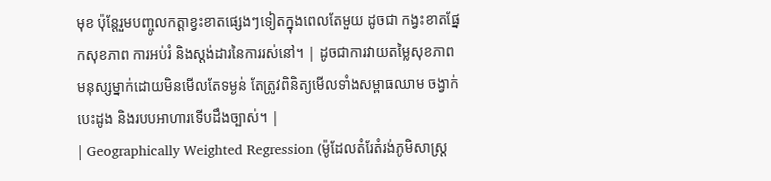មុខ ប៉ុន្តែរួមបញ្ចូលកត្តាខ្វះខាតផ្សេងៗទៀតក្នុងពេលតែមួយ ដូចជា កង្វះខាតផ្នែកសុខភាព ការអប់រំ និងស្តង់ដារនៃការរស់នៅ។ | ដូចជាការវាយតម្លៃសុខភាពមនុស្សម្នាក់ដោយមិនមើលតែទម្ងន់ តែត្រូវពិនិត្យមើលទាំងសម្ពាធឈាម ចង្វាក់បេះដូង និងរបបអាហារទើបដឹងច្បាស់។ |
| Geographically Weighted Regression (ម៉ូដែលតំរែតំរង់ភូមិសាស្ត្រ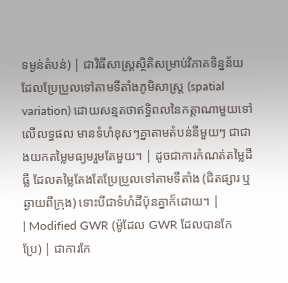ទម្ងន់តំបន់) | ជាវិធីសាស្ត្រស្ថិតិសម្រាប់វិភាគទិន្នន័យដែលប្រែប្រួលទៅតាមទីតាំងភូមិសាស្ត្រ (spatial variation) ដោយសន្មតថាឥទ្ធិពលនៃកត្តាណាមួយទៅលើលទ្ធផល មានទំហំខុសៗគ្នាតាមតំបន់នីមួយៗ ជាជាងយកតម្លៃមធ្យមរួមតែមួយ។ | ដូចជាការកំណត់តម្លៃដីធ្លី ដែលតម្លៃតែងតែប្រែប្រួលទៅតាមទីតាំង (ជិតផ្សារ ឬឆ្ងាយពីក្រុង) ទោះបីជាទំហំដីប៉ុនគ្នាក៏ដោយ។ |
| Modified GWR (ម៉ូដែល GWR ដែលបានកែប្រែ) | ជាការកែ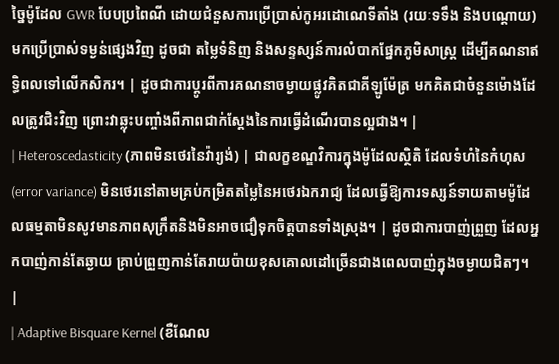ច្នៃម៉ូដែល GWR បែបប្រពៃណី ដោយជំនួសការប្រើប្រាស់កូអរដោណេទីតាំង (រយៈទទឹង និងបណ្តោយ) មកប្រើប្រាស់ទម្ងន់ផ្សេងវិញ ដូចជា តម្លៃទំនិញ និងសន្ទស្សន៍ការលំបាកផ្នែកភូមិសាស្ត្រ ដើម្បីគណនាឥទ្ធិពលទៅលើកសិករ។ | ដូចជាការប្តូរពីការគណនាចម្ងាយផ្លូវគិតជាគីឡូម៉ែត្រ មកគិតជាចំនួនម៉ោងដែលត្រូវជិះវិញ ព្រោះវាឆ្លុះបញ្ចាំងពីភាពជាក់ស្តែងនៃការធ្វើដំណើរបានល្អជាង។ |
| Heteroscedasticity (ភាពមិនថេរនៃវ៉ារ្យង់) | ជាលក្ខខណ្ឌវិការក្នុងម៉ូដែលស្ថិតិ ដែលទំហំនៃកំហុស (error variance) មិនថេរនៅតាមគ្រប់កម្រិតតម្លៃនៃអថេរឯករាជ្យ ដែលធ្វើឱ្យការទស្សន៍ទាយតាមម៉ូដែលធម្មតាមិនសូវមានភាពសុក្រឹតនិងមិនអាចជឿទុកចិត្តបានទាំងស្រុង។ | ដូចជាការបាញ់ព្រួញ ដែលអ្នកបាញ់កាន់តែឆ្ងាយ គ្រាប់ព្រួញកាន់តែរាយប៉ាយខុសគោលដៅច្រើនជាងពេលបាញ់ក្នុងចម្ងាយជិតៗ។ |
| Adaptive Bisquare Kernel (ខឺណែល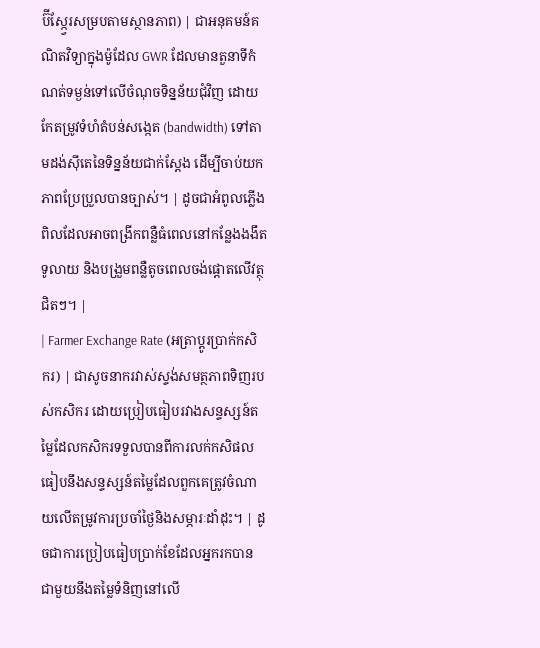ប៊ីស្ក្វែរសម្របតាមស្ថានភាព) | ជាអនុគមន៍គណិតវិទ្យាក្នុងម៉ូដែល GWR ដែលមានតួនាទីកំណត់ទម្ងន់ទៅលើចំណុចទិន្នន័យជុំវិញ ដោយកែតម្រូវទំហំតំបន់សង្កេត (bandwidth) ទៅតាមដង់ស៊ីតេនៃទិន្នន័យជាក់ស្តែង ដើម្បីចាប់យកភាពប្រែប្រួលបានច្បាស់។ | ដូចជាអំពូលភ្លើងពិលដែលអាចពង្រីកពន្លឺធំពេលនៅកន្លែងងងឹតទូលាយ និងបង្រួមពន្លឺតូចពេលចង់ផ្តោតលើវត្ថុជិតៗ។ |
| Farmer Exchange Rate (អត្រាប្តូរប្រាក់កសិករ) | ជាសូចនាករវាស់ស្ទង់សមត្ថភាពទិញរបស់កសិករ ដោយប្រៀបធៀបរវាងសន្ទស្សន៍តម្លៃដែលកសិករទទួលបានពីការលក់កសិផល ធៀបនឹងសន្ទស្សន៍តម្លៃដែលពួកគេត្រូវចំណាយលើតម្រូវការប្រចាំថ្ងៃនិងសម្ភារៈដាំដុះ។ | ដូចជាការប្រៀបធៀបប្រាក់ខែដែលអ្នករកបាន ជាមួយនឹងតម្លៃទំនិញនៅលើ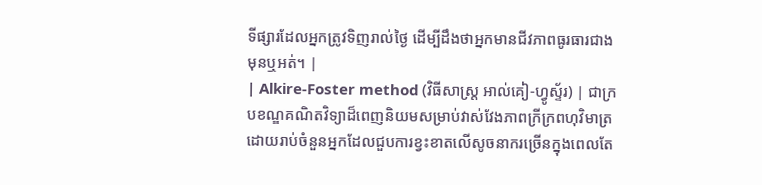ទីផ្សារដែលអ្នកត្រូវទិញរាល់ថ្ងៃ ដើម្បីដឹងថាអ្នកមានជីវភាពធូរធារជាងមុនឬអត់។ |
| Alkire-Foster method (វិធីសាស្ត្រ អាល់គៀ-ហ្វូស្ទ័រ) | ជាក្របខណ្ឌគណិតវិទ្យាដ៏ពេញនិយមសម្រាប់វាស់វែងភាពក្រីក្រពហុវិមាត្រ ដោយរាប់ចំនួនអ្នកដែលជួបការខ្វះខាតលើសូចនាករច្រើនក្នុងពេលតែ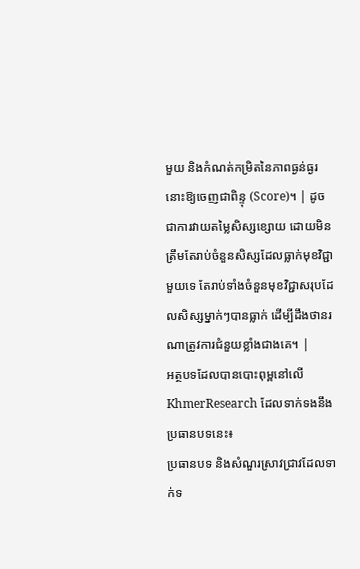មួយ និងកំណត់កម្រិតនៃភាពធ្ងន់ធ្ងរនោះឱ្យចេញជាពិន្ទុ (Score)។ | ដូចជាការវាយតម្លៃសិស្សខ្សោយ ដោយមិនត្រឹមតែរាប់ចំនួនសិស្សដែលធ្លាក់មុខវិជ្ជាមួយទេ តែរាប់ទាំងចំនួនមុខវិជ្ជាសរុបដែលសិស្សម្នាក់ៗបានធ្លាក់ ដើម្បីដឹងថានរណាត្រូវការជំនួយខ្លាំងជាងគេ។ |
អត្ថបទដែលបានបោះពុម្ពនៅលើ KhmerResearch ដែលទាក់ទងនឹងប្រធានបទនេះ៖
ប្រធានបទ និងសំណួរស្រាវជ្រាវដែលទាក់ទ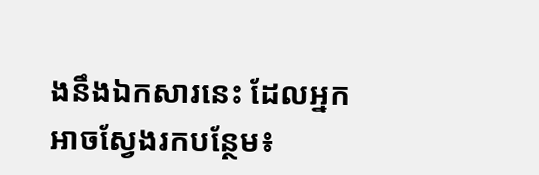ងនឹងឯកសារនេះ ដែលអ្នកអាចស្វែងរកបន្ថែម៖